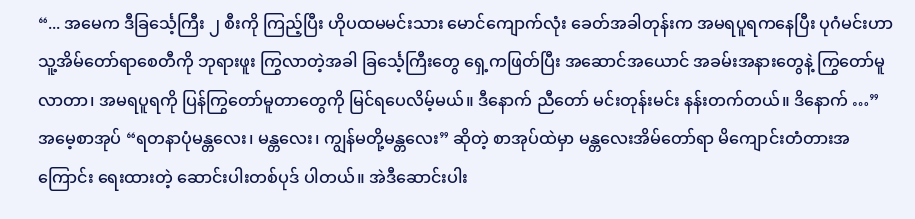“... အမေက ဒီခြင်္သေ့ကြီး ၂ စီးကို ကြည့်ပြီး ဟိုပထမမင်းသား မောင်ကျောက်လုံး ခေတ်အခါတုန်းက အမရပူရကနေပြီး ပုဂံမင်းဟာ သူ့အိမ်တော်ရာစေတီကို ဘုရားဖူး ကြွလာတဲ့အခါ ခြင်္သေ့ကြီးတွေ ရှေ့ကဖြတ်ပြီး အဆောင်အယောင် အခမ်းအနားတွေနဲ့ ကြွတော်မူလာတာ၊ အမရပူရကို ပြန်ကြွတော်မူတာတွေကို မြင်ရပေလိမ့်မယ်။ ဒီနောက် ညီတော် မင်းတုန်းမင်း နန်းတက်တယ်။ ဒိနောက် …”
အမေ့စာအုပ် “ရတနာပုံမန္တလေး၊ မန္တလေး၊ ကျွန်မတို့မန္တလေး” ဆိုတဲ့ စာအုပ်ထဲမှာ မန္တလေးအိမ်တော်ရာ မိကျောင်းတံတားအကြောင်း ရေးထားတဲ့ ဆောင်းပါးတစ်ပုဒ် ပါတယ်။ အဲဒီဆောင်းပါး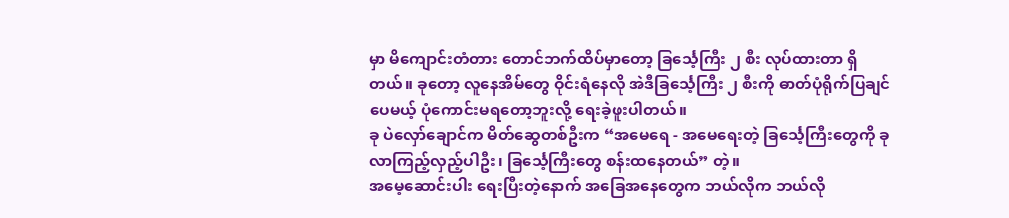မှာ မိကျောင်းတံတား တောင်ဘက်ထိပ်မှာတော့ ခြင်္သေ့ကြီး ၂ စီး လုပ်ထားတာ ရှိတယ်။ ခုတော့ လူနေအိမ်တွေ ဝိုင်းရံနေလို အဲဒီခြင်္သေ့ကြီး ၂ စီးကို ဓာတ်ပုံရိုက်ပြချင်ပေမယ့် ပုံကောင်းမရတော့ဘူးလို့ ရေးခဲ့ဖူးပါတယ်။
ခု ပဲလှော်ချောင်က မိတ်ဆွေတစ်ဦးက “အမေရေ - အမေရေးတဲ့ ခြင်္သေ့ကြီးတွေကို ခုလာကြည့်လှည့်ပါဦး၊ ခြင်္သေ့ကြီးတွေ စန်းထနေတယ်” တဲ့။
အမေ့ဆောင်းပါး ရေးပြီးတဲ့နောက် အခြေအနေတွေက ဘယ်လိုက ဘယ်လို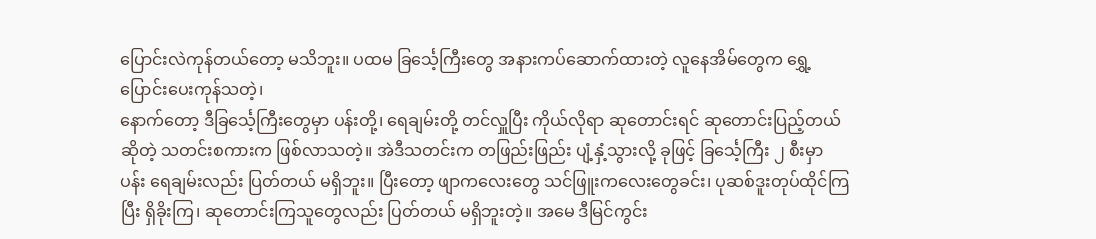ပြောင်းလဲကုန်တယ်တော့ မသိဘူး။ ပထမ ခြင်္သေ့ကြီးတွေ အနားကပ်ဆောက်ထားတဲ့ လူနေအိမ်တွေက ရွှေ့ပြောင်းပေးကုန်သတဲ့၊
နောက်တော့ ဒီခြင်္သေ့ကြီးတွေမှာ ပန်းတို့၊ ရေချမ်းတို့ တင်လှူပြီး ကိုယ်လိုရာ ဆုတောင်းရင် ဆုတောင်းပြည့်တယ်ဆိုတဲ့ သတင်းစကားက ဖြစ်လာသတဲ့။ အဲဒီသတင်းက တဖြည်းဖြည်း ပျံ့နှံ့သွားလို့ ခုဖြင့် ခြင်္သေ့ကြီး ၂ စီးမှာ ပန်း ရေချမ်းလည်း ပြတ်တယ် မရှိဘူး။ ပြီးတော့ ဖျာကလေးတွေ သင်ဖြူးကလေးတွေခင်း၊ ပုဆစ်ဒူးတုပ်ထိုင်ကြပြီး ရှိခိုးကြ၊ ဆုတောင်းကြသူတွေလည်း ပြတ်တယ် မရှိဘူးတဲ့။ အမေ ဒီမြင်ကွင်း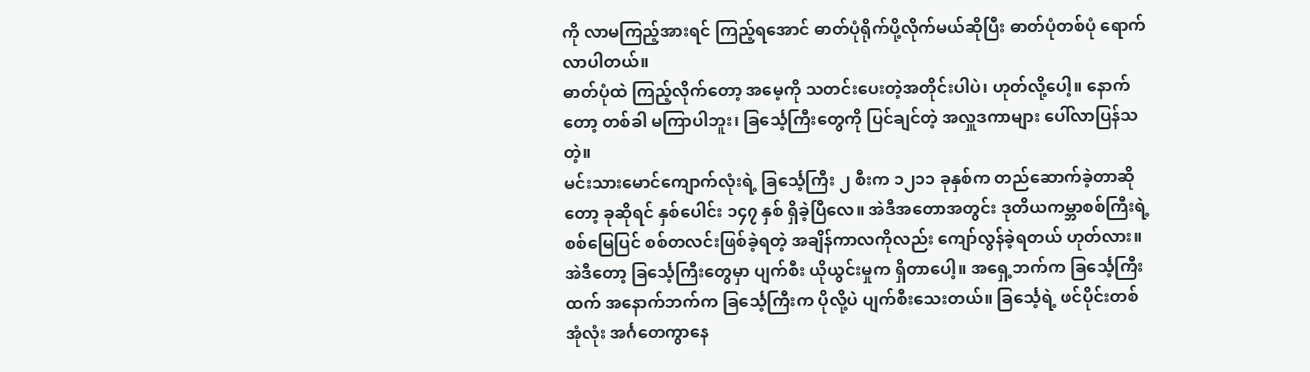ကို လာမကြည့်အားရင် ကြည့်ရအောင် ဓာတ်ပုံရိုက်ပို့လိုက်မယ်ဆိုပြီး ဓာတ်ပုံတစ်ပုံ ရောက်လာပါတယ်။
ဓာတ်ပုံထဲ ကြည့်လိုက်တော့ အမေ့ကို သတင်းပေးတဲ့အတိုင်းပါပဲ၊ ဟုတ်လို့ပေါ့။ နောက်တော့ တစ်ခါ မကြာပါဘူး၊ ခြင်္သေ့ကြီးတွေကို ပြင်ချင်တဲ့ အလှူဒကာများ ပေါ်လာပြန်သတဲ့။
မင်းသားမောင်ကျောက်လုံးရဲ့ ခြင်္သေ့ကြီး ၂ စီးက ၁၂၁၁ ခုနှစ်က တည်ဆောက်ခဲ့တာဆိုတော့ ခုဆိုရင် နှစ်ပေါင်း ၁၄၇ နှစ် ရှိခဲ့ပြီလေ။ အဲဒီအတောအတွင်း ဒုတိယကမ္ဘာစစ်ကြီးရဲ့ စစ်မြေပြင် စစ်တလင်းဖြစ်ခဲ့ရတဲ့ အချိန်ကာလကိုလည်း ကျော်လွန်ခဲ့ရတယ် ဟုတ်လား။ အဲဒီတော့ ခြင်္သေ့ကြီးတွေမှာ ပျက်စီး ယိုယွင်းမှုက ရှိတာပေါ့။ အရှေ့ဘက်က ခြင်္သေ့ကြီးထက် အနောက်ဘက်က ခြင်္သေ့ကြီးက ပိုလို့ပဲ ပျက်စီးသေးတယ်။ ခြင်္သေ့ရဲ့ ဖင်ပိုင်းတစ်အုံလုံး အင်္ဂတေကွာနေ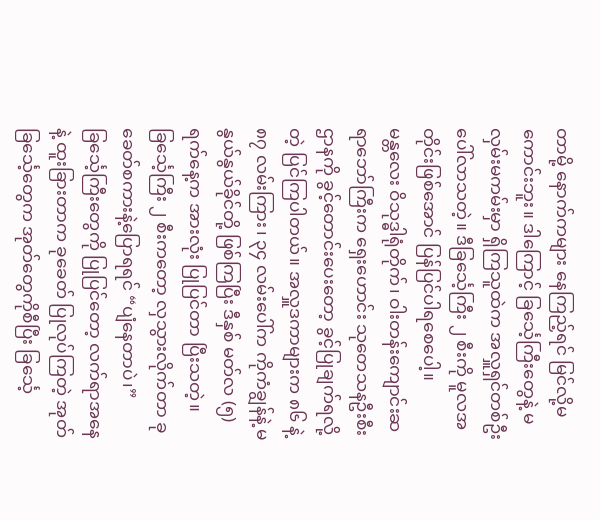တာမို့ နောက်ကများ နေကြည့်ရင် မြင်လို့မကောင်းဘူး။ ဒါကြောင့် ခြင်္သေ့ကြီးတွေနဲ့ မလှမ်းမကမ်းမှာ ရှိကြသူထဲက အလှူရှင်တစ်ဦး ပေါ်လာသတဲ့။ ဒီခြင်္သေ့ကြီး ၂ စီးကို မူလအတိုင်းဖြစ်အောင် ပြန်ပြင်ပါရစေပေါ့။
မန္တလေး ဝိသုဒ္ဓါရုံတိုက်၊ ဝါးတန်းကျောင်းဆရာဘော်ကြီးက ရှေးဟောင်း သုတေသနဦးစီးဌာနကို ခွင့်တောင်းပေးတော့ ခွင့်ပြုချက်ရလို့တဲ့ ပြင်ကြပါတယ်။ အလှူဒကာများက ၈၆ နဲ့ ၈၇ လမ်းကြား၊ ၃၄ လမ်းပေါ်က ကိုကံချွန်နဲ့ မနွယ်နွယ်ခိုင်တို့ ဖြစ်ကြပြီး ဒီနှစ် မတ်လ (၅) ရက်နေ့က အားလုံး ပြုပြင်တာ ပြီးသတဲ့။
ခြင်္သေ့ကြီး ၂ စီးကတော့ လှသွားလိုက်တာ ခုခေတ်စကားနဲ့ပြောရရင် “ပျံနေတာပဲ၊” ခြင်္သေ့ကြီးတွေကို ပြုပြင်တော့ လက်ရာအနေနဲ့ ထူးခြားတာက ခုခေတ် ပြုလုပ်ကြတဲ့ အုတ်ခြင်္သေ့တွေက အုတ်တွေကိုစီပြီး ခြင်္သေ့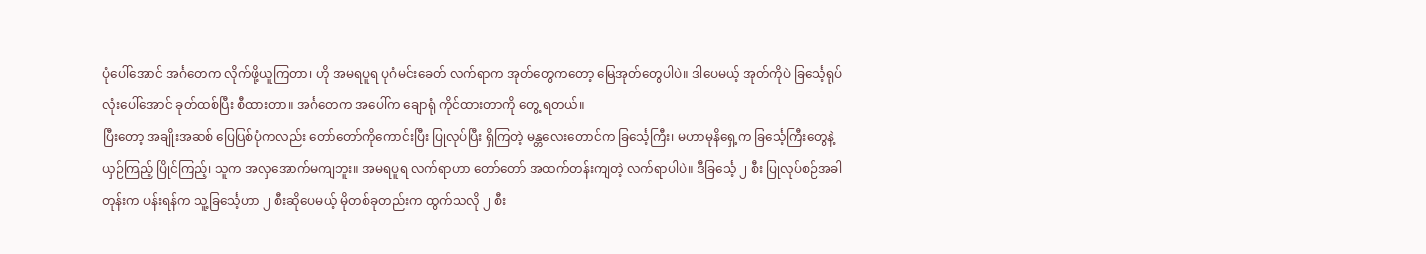ပုံပေါ်အောင် အင်္ဂတေက လိုက်ဖို့ယူကြတာ၊ ဟို အမရပူရ ပုဂံမင်းခေတ် လက်ရာက အုတ်တွေကတော့ မြေအုတ်တွေပါပဲ။ ဒါပေမယ့် အုတ်ကိုပဲ ခြင်္သေ့ရုပ်လုံးပေါ်အောင် ခုတ်ထစ်ပြီး စီထားတာ။ အင်္ဂတေက အပေါ်က ချောရုံ ကိုင်ထားတာကို တွေ့ ရတယ်။
ပြီးတော့ အချိုးအဆစ် ပြေပြစ်ပုံကလည်း တော်တော်ကိုကောင်းပြီး ပြုလုပ်ပြီး ရှိကြတဲ့ မန္တလေးတောင်က ခြင်္သေ့ကြီး၊ မဟာမုနိရှေ့က ခြင်္သေ့ကြီးတွေနဲ့ ယှဉ်ကြည့် ပြိုင်ကြည့်၊ သူက အလှအောက်မကျဘူး။ အမရပူရ လက်ရာဟာ တော်တော် အထက်တန်းကျတဲ့ လက်ရာပါပဲ။ ဒီခြင်္သေ့ ၂ စီး ပြုလုပ်စဉ်အခါတုန်းက ပန်းရန်က သူ့ခြင်္သေ့ဟာ ၂ စီးဆိုပေမယ့် မိုတစ်ခုတည်းက ထွက်သလို ၂ စီး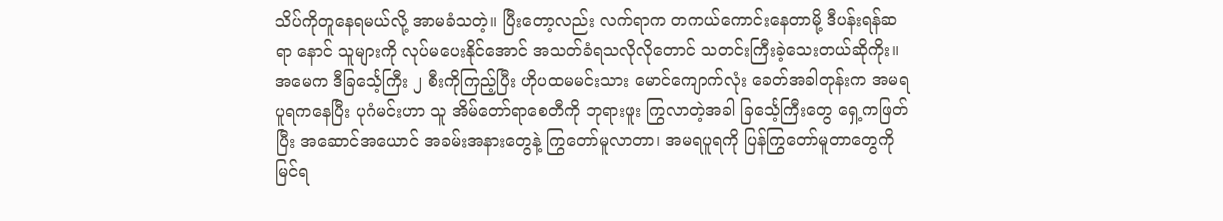သိပ်ကိုတူနေရမယ်လို့ အာမခံသတဲ့။ ပြီးတော့လည်း လက်ရာက တကယ်ကောင်းနေတာမို့ ဒီပန်းရန်ဆရာ နောင် သူများကို လုပ်မပေးနိုင်အောင် အသတ်ခံရသလိုလိုတောင် သတင်းကြီးခဲ့သေးတယ်ဆိုကိုး။
အမေက ဒီခြင်္သေ့ကြီး ၂ စီးကိုကြည့်ပြီး ဟိုပထမမင်းသား မောင်ကျောက်လုံး ခေတ်အခါတုန်းက အမရပူရကနေပြီး ပုဂံမင်းဟာ သူ အိမ်တော်ရာစေတီကို ဘုရားဖူး ကြွလာတဲ့အခါ ခြင်္သေ့ကြီးတွေ ရှေ့ကဖြတ်ပြီး အဆောင်အယောင် အခမ်းအနားတွေနဲ့ ကြွတော်မူလာတာ၊ အမရပူရကို ပြန်ကြွတော်မူတာတွေကို မြင်ရ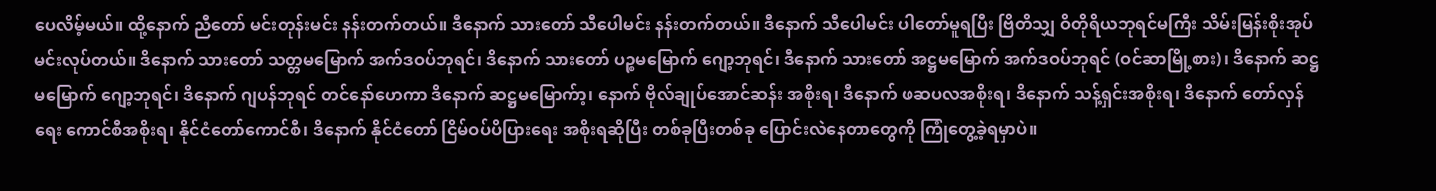ပေလိမ့်မယ်။ ထို့နောက် ညီတော် မင်းတုန်းမင်း နန်းတက်တယ်။ ဒီနောက် သားတော် သီပေါမင်း နန်းတက်တယ်။ ဒီနောက် သီပေါမင်း ပါတော်မူရပြီး ဗြိတိသျှ ဝိတိုရိယဘုရင်မကြီး သိမ်းမြန်းစိုးအုပ် မင်းလုပ်တယ်။ ဒိနောက် သားတော် သတ္တမမြောက် အက်ဒဝပ်ဘုရင်၊ ဒိနောက် သားတော် ပဉ္စမမြောက် ဂျော့ဘုရင်၊ ဒီနောက် သားတော် အဋ္ဌမမြောက် အက်ဒဝပ်ဘုရင် (ဝင်ဆာမြို့စား)၊ ဒိနောက် ဆဋ္ဌမမြောက် ဂျော့ဘုရင်၊ ဒိနောက် ဂျပန်ဘုရင် တင်နော်ဟေကာ ဒိနောက် ဆဋ္ဌမမြောက်ာ့၊ နောက် ဗိုလ်ချုပ်အောင်ဆန်း အစိုးရ၊ ဒီနောက် ဖဆပလအစိုးရ၊ ဒိနောက် သန့်ရှင်းအစိုးရ၊ ဒိနောက် တော်လှန်ရေး ကောင်စီအစိုးရ၊ နိုင်ငံတော်ကောင်စီ၊ ဒိနောက် နိုင်ငံတော် ငြိမ်ဝပ်ပိပြားရေး အစိုးရဆိုပြီး တစ်ခုပြီးတစ်ခု ပြောင်းလဲနေတာတွေကို ကြုံတွေ့ခဲ့ရမှာပဲ။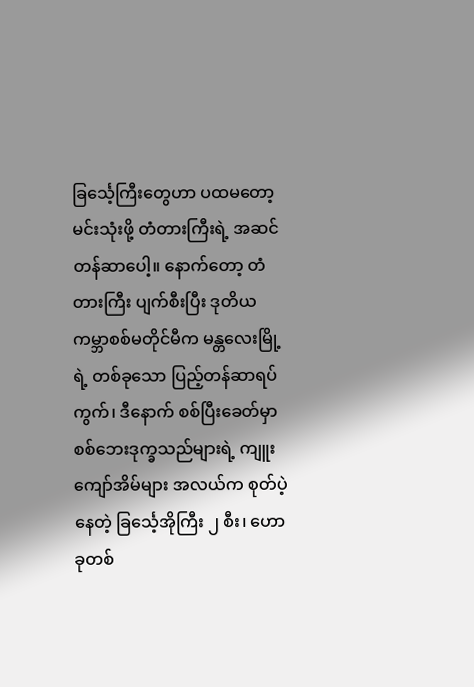ခြင်္သေ့ကြီးတွေဟာ ပထမတော့ မင်းသုံးဖို့ တံတားကြီးရဲ့ အဆင်တန်ဆာပေါ့။ နောက်တော့ တံတားကြီး ပျက်စီးပြီး ဒုတိယကမ္ဘာစစ်မတိုင်မီက မန္တလေးမြို့ရဲ့ တစ်ခုသော ပြည့်တန်ဆာရပ်ကွက်၊ ဒီနောက် စစ်ပြီးခေတ်မှာ စစ်ဘေးဒုက္ခသည်များရဲ့ ကျူးကျော်အိမ်များ အလယ်က စုတ်ပဲ့နေတဲ့ ခြင်္သေ့အိုကြီး ၂ စီး၊ ဟော ခုတစ်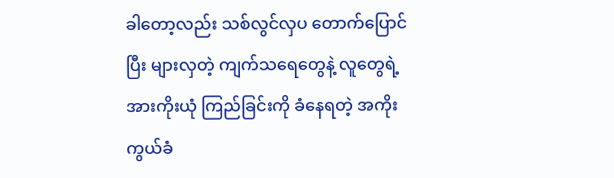ခါတော့လည်း သစ်လွင်လှပ တောက်ပြောင်ပြီး များလှတဲ့ ကျက်သရေတွေနဲ့ လူတွေရဲ့ အားကိုးယုံ ကြည်ခြင်းကို ခံနေရတဲ့ အကိုးကွယ်ခံ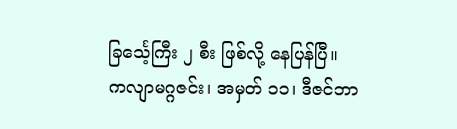ခြင်္သေ့ကြီး ၂ စီး ဖြစ်လို့ နေပြန်ပြီ။
ကလျာမဂ္ဂဇင်း၊ အမှတ် ၁၁၊ ဒီဇင်ဘာ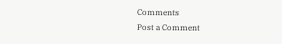Comments
Post a Comment